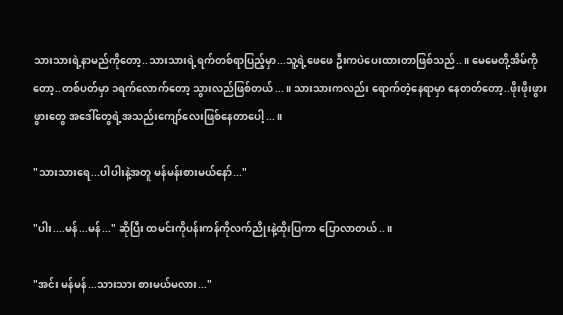သားသားရဲ့နာမည်ကိုတော့..သားသားရဲ့ရက်တစ်ရာပြည့်မှာ...သူ့ရဲ့ဖေဖေ ဦးကပဲပေးထားတာဖြစ်သည်..။ မေမေတို့အိမ်ကိုတော့..တစ်ပတ်မှာ ၁ရက်လောက်တော့ သွားလည်ဖြစ်တယ်...။ သားသားကလည်း ရောက်တဲ့နေရာမှာ နေတတ်တော့..ဖိုးဖိုးဖွားဖွားတွေ အဒေါ်တွေရဲ့အသည်းကျော်လေးဖြစ်နေတာပေါ့...။

"သားသားရေ...ပါပါးနဲ့အတူ မန်မန်းစားမယ်နော်..."

"ပါး....မန်...မန်..." ဆိုပြီး ထမင်းကိုပန်းကန်ကိုလက်ညိုးနဲ့ထိုးပြကာ ပြောလာတယ်..။

"အင်း မန်မန်...သားသား စားမယ်မလား..."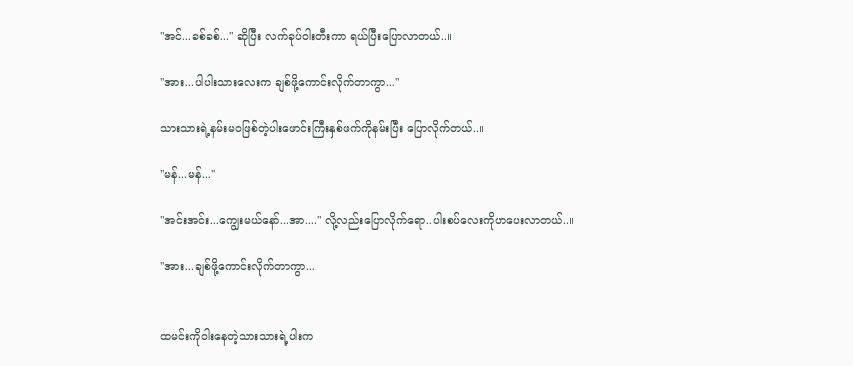"အင်...ခစ်ခစ်..." ဆိုပြီး လက်ခုပ်ဝါးတီးကာ ရယ်ပြီးပြောလာတယ်..။

"အား...ပါပါးသားလေးက ချစ်ဖို့ကောင်းလိုက်တာကွာ..."

သားသားရဲ့နမ်းမဝဖြစ်တဲ့ပါးဖောင်းကြီးနှစ်ဖက်ကိုနမ်းပြီး ပြောလိုက်တယ်..။

"မန်...မန်..."

"အင်းအင်း...ကျွေးမယ်နော်...အာ...." လို့လည်းပြောလိုက်ရော..ပါးစပ်လေးကိုဟပေးလာတယ်..။

"အား...ချစ်ဖို့ကောင်းလိုက်တာကွာ...


ထမင်းကိုဝါးနေတဲ့သားသားရဲ့ပါးက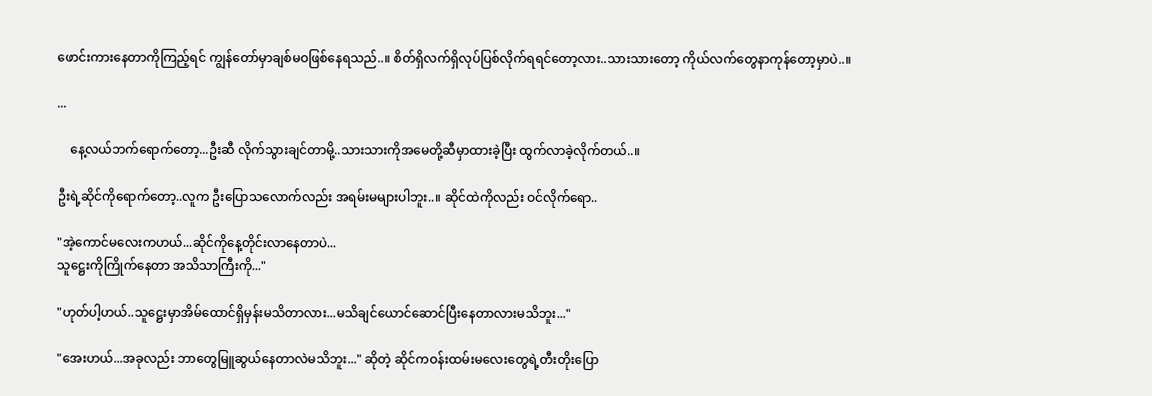ဖောင်းကားနေတာကိုကြည့်ရင် ကျွန်တော်မှာချစ်မဝဖြစ်နေရသည်..။ စိတ်ရှိလက်ရှိလုပ်ပြစ်လိုက်ရရင်တော့လား..သားသားတော့ ကိုယ်လက်တွေနာကုန်တော့မှာပဲ..။

...

    နေ့လယ်ဘက်ရောက်တော့...ဦးဆီ လိုက်သွားချင်တာမို့..သားသားကိုအမေတို့ဆီမှာထားခဲ့ပြီး ထွက်လာခဲ့လိုက်တယ်..။

ဦးရဲ့ဆိုင်ကိုရောက်တော့..လူက ဦးပြောသလောက်လည်း အရမ်းမများပါဘူး..။ ဆိုင်ထဲကိုလည်း ဝင်လိုက်ရော..

"အဲ့ကောင်မလေးကဟယ်...ဆိုင်ကိုနေ့တိုင်းလာနေတာပဲ...
သူဋ္ဌေးကိုကြိုက်နေတာ အသိသာကြီးကို..."

"ဟုတ်ပါ့ဟယ်..သူဋ္ဌေးမှာအိမ်ထောင်ရှိမှန်းမသိတာလား...မသိချင်ယောင်ဆောင်ပြီးနေတာလားမသိဘူး..."

"အေးဟယ်...အခုလည်း ဘာတွေမြူဆွယ်နေတာလဲမသိဘူး..." ဆိုတဲ့ ဆိုင်ကဝန်းထမ်းမလေးတွေရဲ့တီးတိုးပြော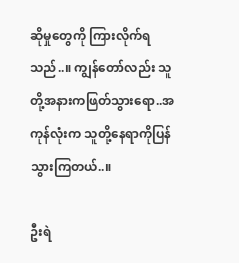ဆိုမှုတွေကို ကြားလိုက်ရသည်..။ ကျွန်တော်လည်း သူတို့အနားကဖြတ်သွားရော..အကုန်လုံးက သူတို့နေရာကိုပြန်သွားကြတယ်..။

ဦးရဲ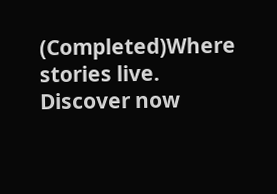(Completed)Where stories live. Discover now